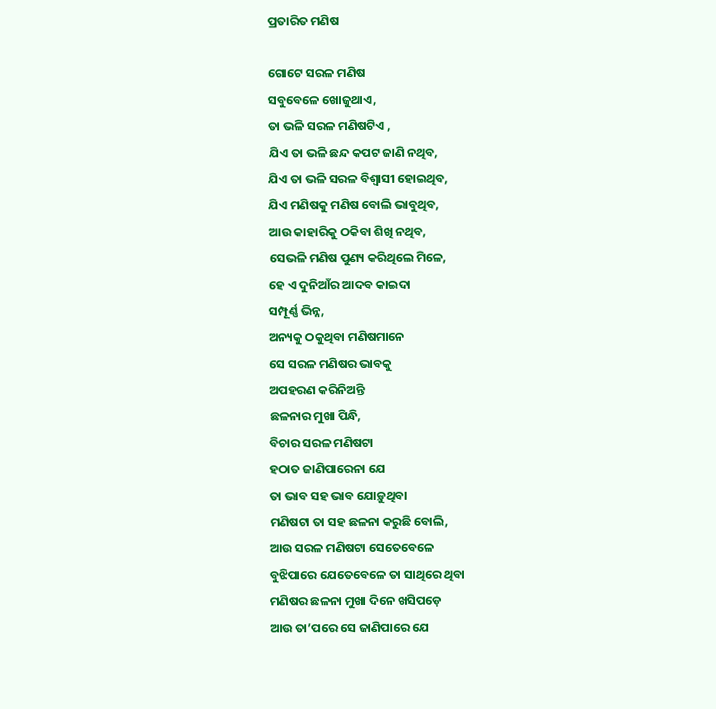ପ୍ରତାରିତ ମଣିଷ

ଗୋଟେ ସରଳ ମଣିଷ
ସବୁବେଳେ ଖୋଜୁଥାଏ,
ତା ଭଳି ସରଳ ମଣିଷଟିଏ ,
ଯିଏ ତା ଭଳି ଛନ୍ଦ କପଟ ଜାଣି ନଥିବ,
ଯିଏ ତା ଭଳି ସରଳ ବିଶ୍ୱାସୀ ହୋଇଥିବ,
ଯିଏ ମଣିଷକୁ ମଣିଷ ବୋଲି ଭାବୁଥିବ,
ଆଉ କାହାରିକୁ ଠକିବା ଶିଖି ନଥିବ,
ସେଭଳି ମଣିଷ ପୁଣ୍ୟ କରିଥିଲେ ମିଳେ,
ହେ ଏ ଦୁନିଆଁର ଆଦବ କାଇଦା
ସମ୍ପୂର୍ଣ୍ଣ ଭିନ୍ନ,
ଅନ୍ୟକୁ ଠକୁଥିବା ମଣିଷମାନେ
ସେ ସରଳ ମଣିଷର ଭାବକୁ
ଅପହରଣ କରିନିଅନ୍ତି
ଛଳନାର ମୁଖା ପିନ୍ଧି,
ବିଚାର ସରଳ ମଣିଷଟା
ହଠାତ ଜାଣିପାରେନା ଯେ
ତା ଭାବ ସହ ଭାବ ଯୋଡ଼ୁଥିବା
ମଣିଷଟା ତା ସହ ଛଳନା କରୁଛି ବୋଲି,
ଆଉ ସରଳ ମଣିଷଟା ସେତେବେଳେ
ବୁଝିପାରେ ଯେତେବେଳେ ତା ସାଥିରେ ଥିବା
ମଣିଷର ଛଳନା ମୁଖା ଦିନେ ଖସିପଡ଼େ
ଆଉ ତା’ପରେ ସେ ଜାଣିପାରେ ଯେ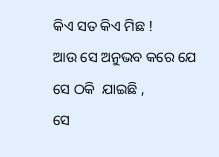କିଏ ସତ କିଏ ମିଛ !
ଆଉ ସେ ଅନୁଭବ କରେ ଯେ
ସେ ଠକି  ଯାଇଛି ,
ସେ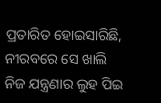ପ୍ରତାରିତ ହୋଇସାରିଛି,
ନୀରବରେ ସେ ଖାଲି
ନିଜ ଯନ୍ତ୍ରଣାର ଲୁହ ପିଇ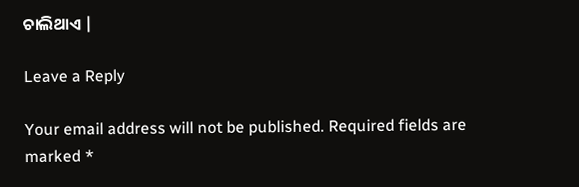ଚାଲିଥାଏ |

Leave a Reply

Your email address will not be published. Required fields are marked *